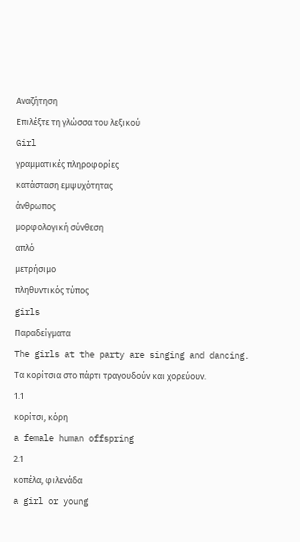Αναζήτηση
Επιλέξτε τη γλώσσα του λεξικού
Girl
γραμματικές πληροφορίες
κατάσταση εμψυχότητας
άνθρωπος
μορφολογική σύνθεση
απλό
μετρήσιμο
πληθυντικός τύπος
girls
Παραδείγματα
The girls at the party are singing and dancing.
Τα κορίτσια στο πάρτι τραγουδούν και χορεύουν.
1.1
κορίτσι, κόρη
a female human offspring
2.1
κοπέλα, φιλενάδα
a girl or young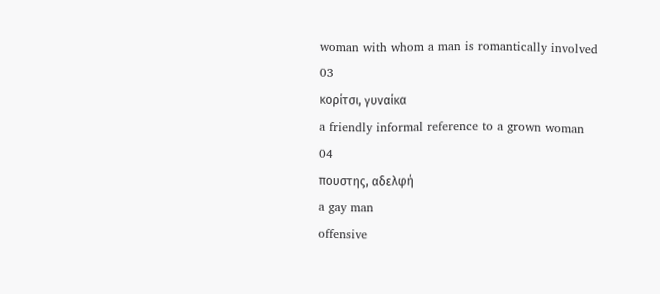woman with whom a man is romantically involved
03
κορίτσι, γυναίκα
a friendly informal reference to a grown woman
04
πουστης, αδελφή
a gay man
offensive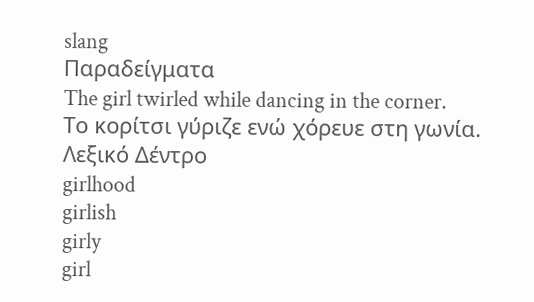slang
Παραδείγματα
The girl twirled while dancing in the corner.
Το κορίτσι γύριζε ενώ χόρευε στη γωνία.
Λεξικό Δέντρο
girlhood
girlish
girly
girl